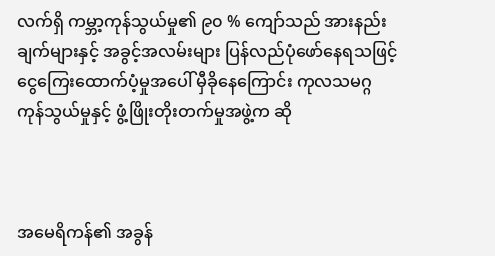လက်ရှိ ကမ္ဘာ့ကုန်သွယ်မှု၏ ၉၀ % ကျော်သည် အားနည်းချက်များနှင့် အခွင့်အလမ်းများ ပြန်လည်ပုံဖော်နေရသဖြင့် ငွေကြေးထောက်ပံ့မှုအပေါ် မှီခိုနေကြောင်း ကုလသမဂ္ဂကုန်သွယ်မှုနှင့် ဖွံ့ဖြိုးတိုးတက်မှုအဖွဲ့က ဆို



အမေရိကန်၏ အခွန်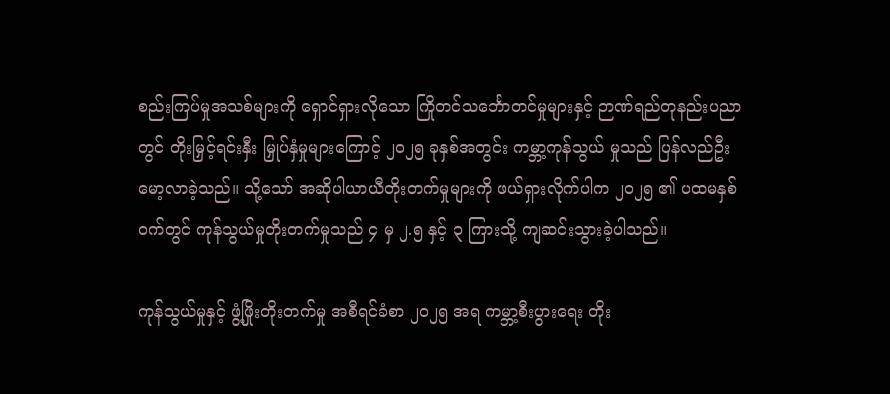စည်းကြပ်မှုအသစ်များကို ရှောင်ရှားလိုသော ကြိုတင်သင်္ဘောတင်မှုများနှင့် ဉာဏ်ရည်တုနည်းပညာတွင် တိုးမြှင့်ရင်းနှီး မြှုပ်နှံမှုများကြောင့် ၂၀၂၅ ခုနှစ်အတွင်း ကမ္ဘာ့ကုန်သွယ် မှုသည် ပြန်လည်ဦးမော့လာခဲ့သည်။ သို့သော် အဆိုပါယာယီတိုးတက်မှုများကို ဖယ်ရှားလိုက်ပါက ၂၀၂၅ ၏ ပထမနှစ်ဝက်တွင် ကုန်သွယ်မှုတိုးတက်မှုသည် ၄ မှ ၂.၅ နှင့် ၃ ကြားသို့ ကျဆင်းသွားခဲ့ပါသည်။

ကုန်သွယ်မှုနှင့် ဖွံ့ဖြိုးတိုးတက်မှု အစီရင်ခံစာ ၂၀၂၅ အရ ကမ္ဘာ့စီးပွားရေး တိုး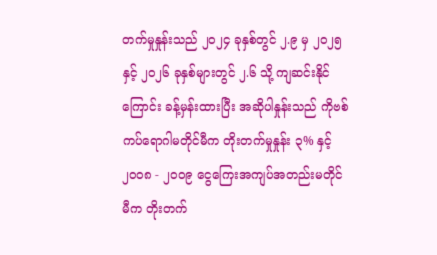တက်မှုနှုန်းသည် ၂၀၂၄ ခုနှစ်တွင် ၂.၉ မှ ၂၀၂၅ နှင့် ၂၀၂၆ ခုနှစ်များတွင် ၂.၆ သို့ ကျဆင်းနိုင်ကြောင်း ခန့်မှန်းထားပြီး အဆိုပါနှုန်းသည် ကိုဗစ်ကပ်ရောဂါမတိုင်မီက တိုးတက်မှုနှုန်း ၃% နှင့် ၂၀၀၈ - ၂၀၀၉ ငွေကြေးအကျပ်အတည်းမတိုင်မီက တိုးတက်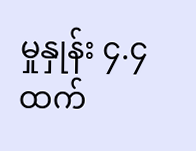မှုနှုန်း ၄.၄ထက်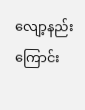လျော့နည်းကြောင်း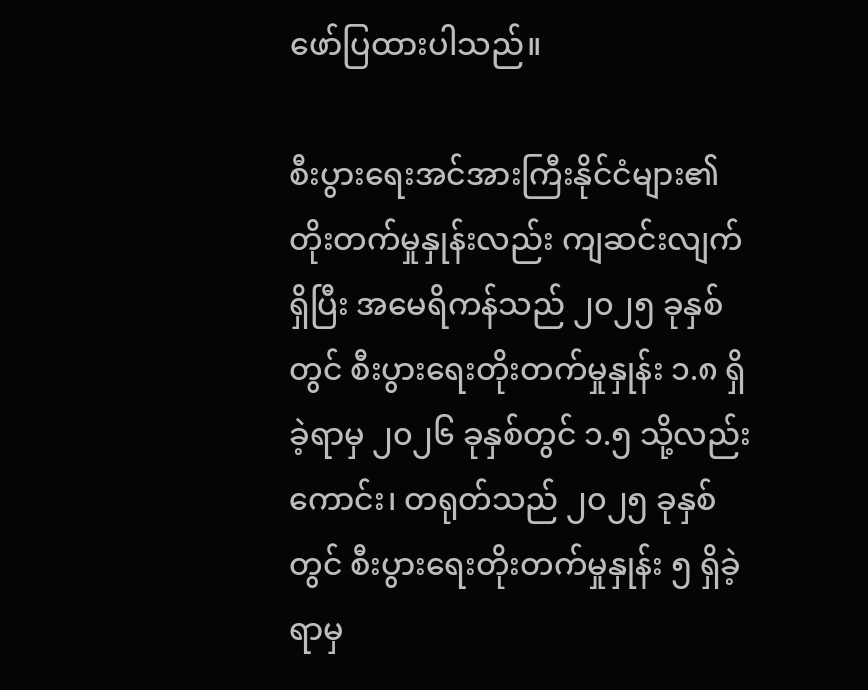ဖော်ပြထားပါသည်။

စီးပွားရေးအင်အားကြီးနိုင်ငံများ၏ တိုးတက်မှုနှုန်းလည်း ကျဆင်းလျက်ရှိပြီး အမေရိကန်သည် ၂၀၂၅ ခုနှစ်တွင် စီးပွားရေးတိုးတက်မှုနှုန်း ၁.၈ ရှိခဲ့ရာမှ ၂၀၂၆ ခုနှစ်တွင် ၁.၅ သို့လည်းကောင်း၊ တရုတ်သည် ၂၀၂၅ ခုနှစ်တွင် စီးပွားရေးတိုးတက်မှုနှုန်း ၅ ရှိခဲ့ရာမှ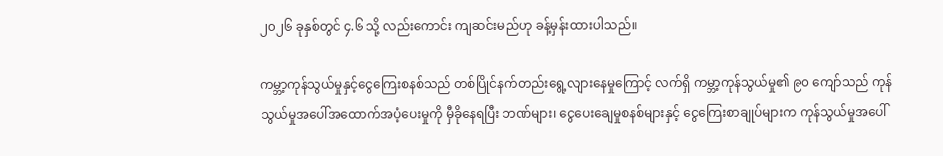၂၀၂၆ ခုနှစ်တွင် ၄.၆ သို့ လည်းကောင်း ကျဆင်းမည်ဟု ခန့်မှန်းထားပါသည်။

ကမ္ဘာ့ကုန်သွယ်မှုနှင့်ငွေကြေးစနစ်သည် တစ်ပြိုင်နက်တည်းရွေ့လျားနေမှုကြောင့် လက်ရှိ ကမ္ဘာ့ကုန်သွယ်မှု၏ ၉၀ ကျော်သည် ကုန်သွယ်မှုအပေါ်အထောက်အပံ့ပေးမှုကို မှီခိုနေရပြီး ဘဏ်များ၊ ငွေပေးချေမှုစနစ်များနှင့် ငွေကြေးစာချုပ်များက ကုန်သွယ်မှုအပေါ်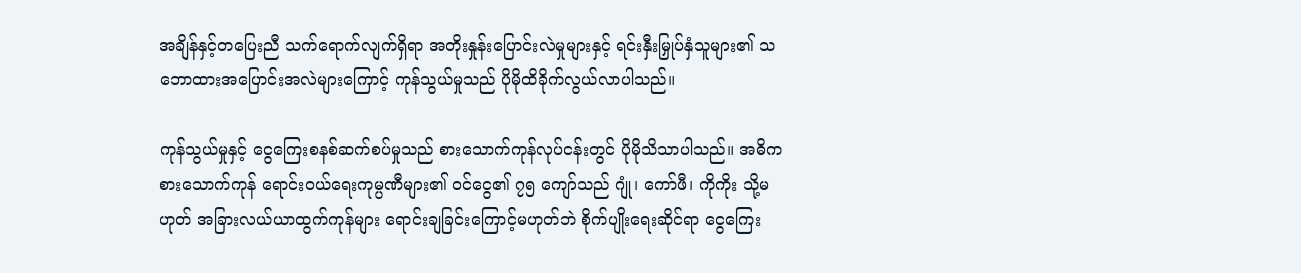အချိန်နှင့်တပြေးညီ သက်ရောက်လျက်ရှိရာ အတိုးနှုန်းပြောင်းလဲမှုများနှင့် ရင်းနှီးမြှုပ်နှံသူများ၏ သဘောထားအပြောင်းအလဲများကြောင့် ကုန်သွယ်မှုသည် ပိုမိုထိခိုက်လွယ်လာပါသည်။

ကုန်သွယ်မှုနှင့် ငွေကြေးစနစ်ဆက်စပ်မှုသည် စားသောက်ကုန်လုပ်ငန်းတွင် ပိုမိုသိသာပါသည်။ အဓိကစားသောက်ကုန် ရောင်းဝယ်ရေးကုမ္ပဏီများ၏ ဝင်ငွေ၏ ၇၅ ကျော်သည် ဂျုံ၊ ကော်ဖီ၊ ကိုကိုး သို့မဟုတ် အခြားလယ်ယာထွက်ကုန်များ ရောင်းချခြင်းကြောင့်မဟုတ်ဘဲ စိုက်ပျိုးရေးဆိုင်ရာ ငွေကြေး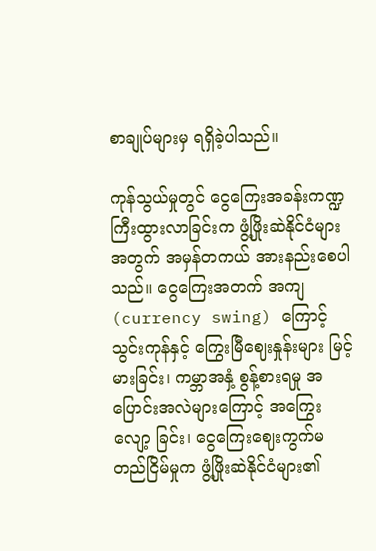စာချုပ်များမှ ရရှိခဲ့ပါသည်။

ကုန်သွယ်မှုတွင် ငွေကြေးအခန်းကဏ္ဍ ကြီးထွားလာခြင်းက ဖွံ့ဖြိုးဆဲနိုင်ငံများအတွက် အမှန်တကယ် အားနည်းစေပါသည်။ ငွေကြေးအတက် အကျ (currency swing) ကြောင့် သွင်းကုန်နှင့် ကြွေးမြီဈေးနှုန်းများ မြင့်မားခြင်း၊ ကမ္ဘာအနှံ့ စွန့်စားရမှု အပြောင်းအလဲများကြောင့် အကြွေးလျော့ ခြင်း၊ ငွေကြေးဈေးကွက်မတည်ငြိမ်မှုက ဖွံ့ဖြိုးဆဲနိုင်ငံများ၏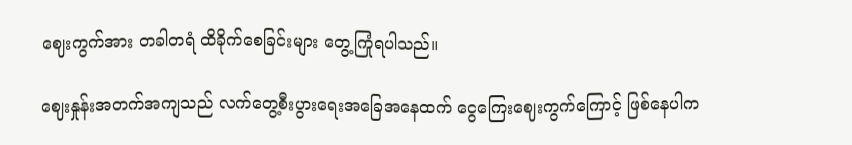ဈေးကွက်အား တခါတရံ ထိခိုက်စေခြင်းများ တွေ့ကြုံရပါသည်။

ဈေးနှုန်းအတက်အကျသည် လက်တွေ့စီးပွားရေးအခြေအနေထက် ငွေကြေးဈေးကွက်ကြောင့် ဖြစ်နေပါက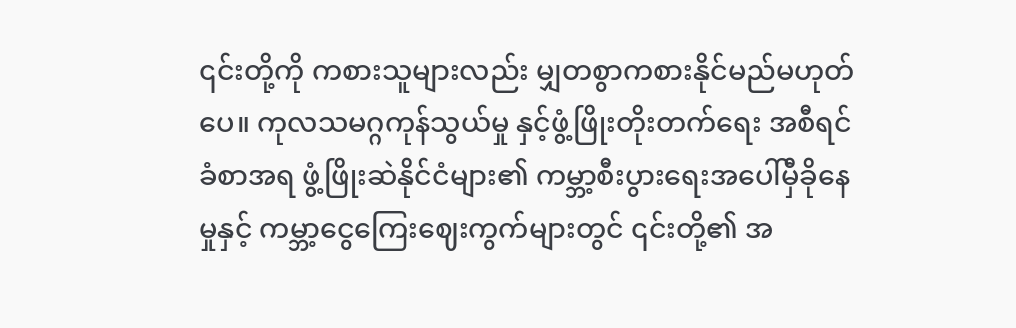၎င်းတို့ကို ကစားသူများလည်း မျှတစွာကစားနိုင်မည်မဟုတ်ပေ။ ကုလသမဂ္ဂကုန်သွယ်မှု နှင့်ဖွံ့ဖြိုးတိုးတက်ရေး အစီရင်ခံစာအရ ဖွံ့ဖြိုးဆဲနိုင်ငံများ၏ ကမ္ဘာ့စီးပွားရေးအပေါ်မှီခိုနေမှုနှင့် ကမ္ဘာ့ငွေကြေးဈေးကွက်များတွင် ၎င်းတို့၏ အ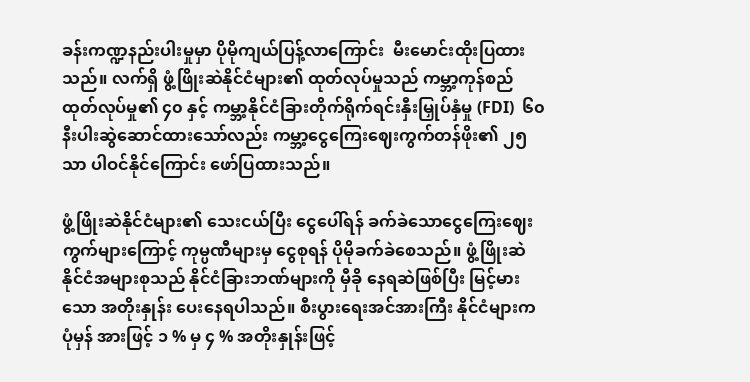ခန်းကဏ္ဍနည်းပါးမှုမှာ ပိုမိုကျယ်ပြန့်လာကြောင်း  မီးမောင်းထိုးပြထားသည်။ လက်ရှိ ဖွံ့ဖြိုးဆဲနိုင်ငံများ၏ ထုတ်လုပ်မှုသည် ကမ္ဘာ့ကုန်စည် ထုတ်လုပ်မှု၏ ၄၀ နှင့် ကမ္ဘာ့နိုင်ငံခြားတိုက်ရိုက်ရင်းနှီးမြှုပ်နှံမှု (FDI)  ၆၀ နီးပါးဆွဲဆောင်ထားသော်လည်း ကမ္ဘာ့ငွေကြေးဈေးကွက်တန်ဖိုး၏ ၂၅ သာ ပါဝင်နိုင်ကြောင်း ဖော်ပြထားသည်။

ဖွံ့ဖြိုးဆဲနိုင်ငံများ၏ သေးငယ်ပြီး ငွေပေါ်ရန် ခက်ခဲသောငွေကြေးဈေးကွက်များကြောင့် ကုမ္ပဏီများမှ ငွေစုရန် ပိုမိုခက်ခဲစေသည်။ ဖွံ့ဖြိုးဆဲနိုင်ငံအများစုသည် နိုင်ငံခြားဘဏ်များကို မှီခို နေရဆဲဖြစ်ပြီး မြင့်မားသော အတိုးနှုန်း ပေးနေရပါသည်။ စီးပွားရေးအင်အားကြီး နိုင်ငံများက ပုံမှန် အားဖြင့် ၁ % မှ ၄ % အတိုးနှုန်းဖြင့်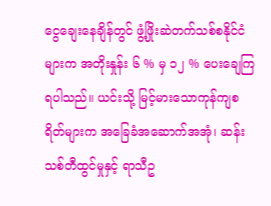ငွေချေးနေချိန်တွင် ဖွံ့ဖြိုးဆဲတက်သစ်စနိုင်ငံများက အတိုးနှုန်း ၆ % မှ ၁၂ % ပေးချေကြရပါသည်။ ယင်းသို့ မြင့်မားသောကုန်ကျစရိတ်များက အခြေခံအဆောက်အအုံ၊ ဆန်းသစ်တီထွင်မှုနှင့် ရာသီဥ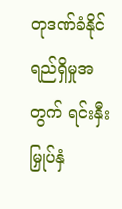တုဒဏ်ခံနိုင်ရည်ရှိမှုအတွက် ရင်းနှီးမြှုပ်နှံ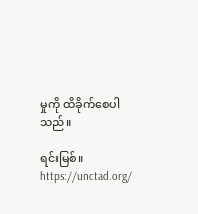မှုကို ထိခိုက်စေပါသည်။

ရင်းမြစ်။   https://unctad.org/